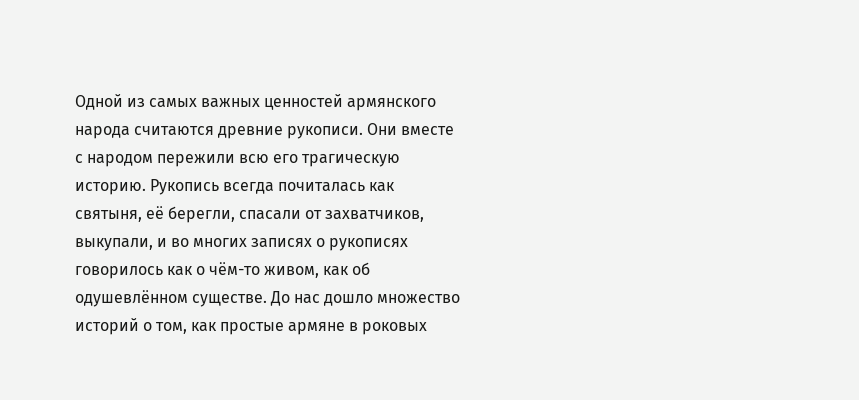Одной из самых важных ценностей армянского народа считаются древние рукописи. Они вместе с народом пережили всю его трагическую историю. Рукопись всегда почиталась как святыня, её берегли, спасали от захватчиков, выкупали, и во многих записях о рукописях говорилось как о чём-то живом, как об одушевлённом существе. До нас дошло множество историй о том, как простые армяне в роковых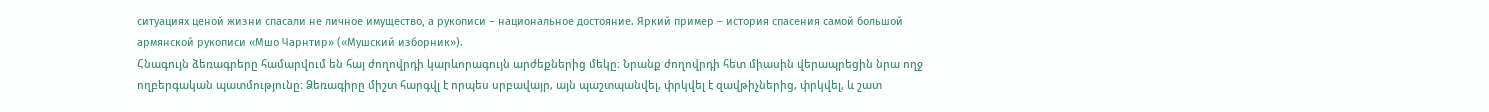ситуациях ценой жизни спасали не личное имущество, а рукописи – национальное достояние. Яркий пример – история спасения самой большой армянской рукописи «Мшо Чарнтир» («Мушский изборник»).
Հնագույն ձեռագրերը համարվում են հայ ժողովրդի կարևորագույն արժեքներից մեկը։ Նրանք ժողովրդի հետ միասին վերապրեցին նրա ողջ ողբերգական պատմությունը։ Ձեռագիրը միշտ հարգվլ է որպես սրբավայր, այն պաշտպանվել, փրկվել է զավթիչներից, փրկվել, և շատ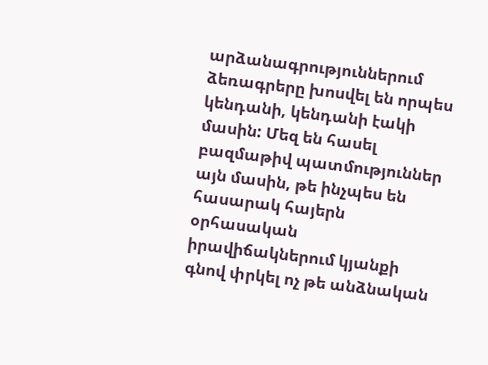արձանագրություններում ձեռագրերը խոսվել են որպես կենդանի, կենդանի էակի մասին: Մեզ են հասել բազմաթիվ պատմություններ այն մասին, թե ինչպես են հասարակ հայերն օրհասական իրավիճակներում կյանքի գնով փրկել ոչ թե անձնական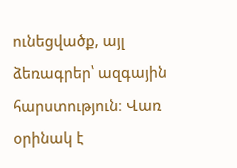ունեցվածք, այլ ձեռագրեր՝ ազգային հարստություն։ Վառ օրինակ է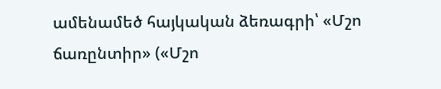ամենամեծ հայկական ձեռագրի՝ «Մշո ճառընտիր» («Մշո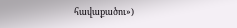հավաքածու»)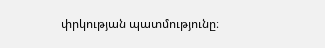փրկության պատմությունը։